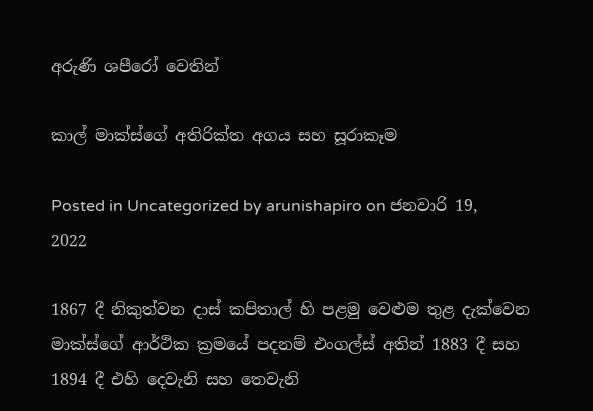අරුණි ශපීරෝ‍ වෙතින්

කාල් මාක්ස්ගේ අතිරික්ත අගය සහ සූරාකෑම

Posted in Uncategorized by arunishapiro on ජනවාරි 19, 2022

1867 දී නිකුත්වන දාස් කපිතාල් හි පළමු වෙළුම තුළ දැක්වෙන මාක්ස්ගේ ආර්ථික ක්‍රමයේ පදනම් එංගල්ස් අතින් 1883 දී සහ 1894 දී එහි දෙවැනි සහ තෙවැනි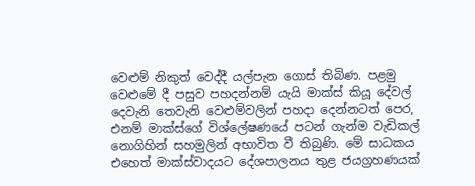වෙළුම් නිකුත් වෙද්දී යල්පැන ගොස් තිබිණ. පළමු වෙළුමේ දී පසුව පහදන්නම් යැයි මාක්ස් කියූ දේවල් දෙවැනි තෙවැනි වෙළුම්වලින් පහදා දෙන්නටත් පෙර, එනම් මාක්ස්ගේ විශ්ලේෂණයේ පටන් ගැන්ම වැඩිකල් නොගිහින් සහමුලින් අභාවිත වී තිබුණි. මේ සාධකය එහෙත් මාක්ස්වාදයට දේශපාලනය තුළ ජයග්‍රහණයක්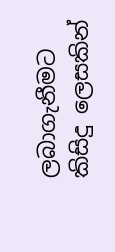ලබාගැනීමට කිසිදු ලෙසකින්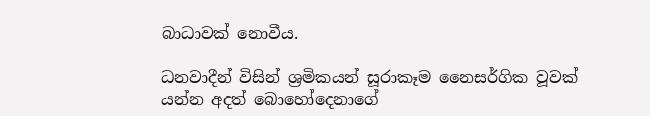බාධාවක් නොවීය.

ධනවාදීන් විසින් ශ්‍රමිකයන් සූරාකෑම නෛසර්ගික වූවක් යන්න අදත් බොහෝදෙනාගේ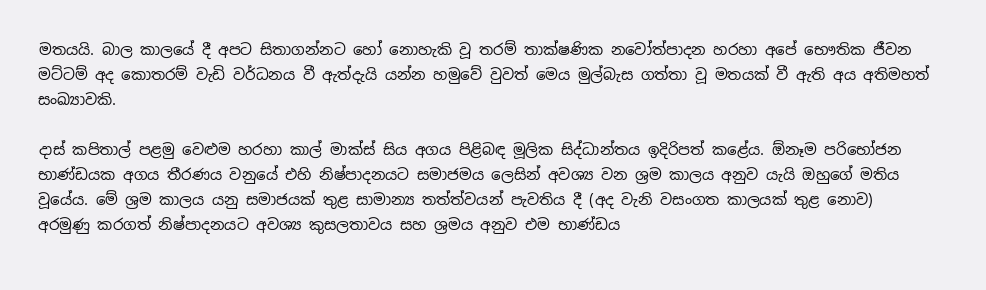මතයයි. බාල කාලයේ දී අපට සිතාගන්නට හෝ නොහැකි වූ තරම් තාක්ෂණික නවෝත්පාදන හරහා අපේ භෞතික ජීවන මට්ටම් අද කොතරම් වැඩි වර්ධනය වී ඇත්දැයි යන්න හමුවේ වුවත් මෙය මුල්බැස ගත්තා වූ මතයක් වී ඇති අය අතිමහත් සංඛ්‍යාවකි.

දාස් කපිතාල් පළමු වෙළුම හරහා කාල් මාක්ස් සිය අගය පිළිබඳ මූලික සිද්ධාන්තය ඉදිරිපත් කළේය. ඕනෑම පරිභෝජන භාණ්ඩයක අගය තීරණය වනුයේ එහි නිෂ්පාදනයට සමාජමය ලෙසින් අවශ්‍ය වන ශ්‍රම කාලය අනුව යැයි ඔහුගේ මතිය වූයේය. මේ ශ්‍රම කාලය යනු සමාජයක් තුළ සාමාන්‍ය තත්ත්වයන් පැවතිය දී (අද වැනි වසංගත කාලයක් තුළ නොව) අරමුණු කරගත් නිෂ්පාදනයට අවශ්‍ය කුසලතාවය සහ ශ්‍රමය අනුව එම භාණ්ඩය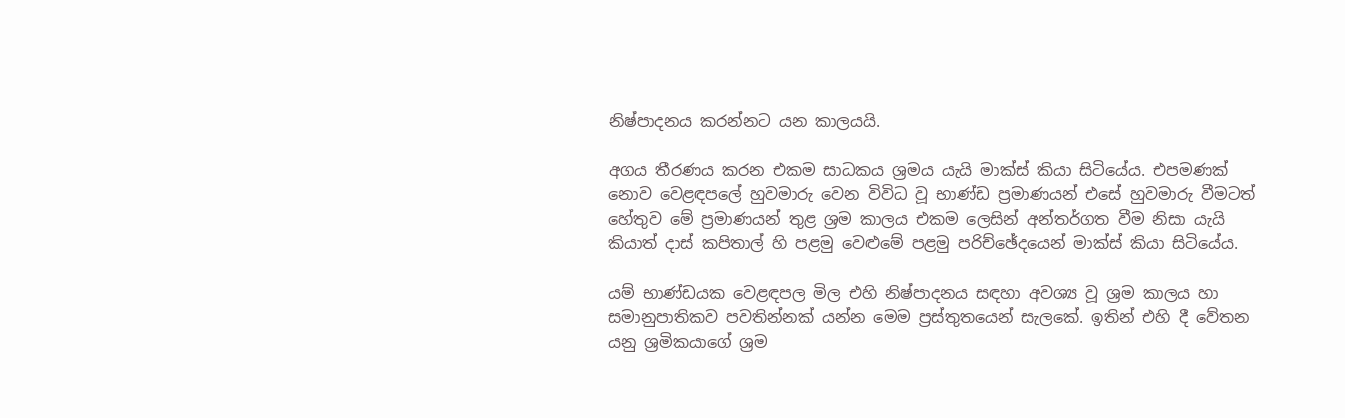නිෂ්පාදනය කරන්නට යන කාලයයි.

අගය තීරණය කරන එකම සාධකය ශ්‍රමය යැයි මාක්ස් කියා සිටියේය. එපමණක් නොව වෙළඳපලේ හුවමාරු වෙන විවිධ වූ භාණ්ඩ ප්‍රමාණයන් එසේ හුවමාරු වීමටත් හේතුව මේ ප්‍රමාණයන් තුළ ශ්‍රම කාලය එකම ලෙසින් අන්තර්ගත වීම නිසා යැයි කියාත් දාස් කපිතාල් හි පළමු වෙළුමේ පළමු පරිච්ඡේදයෙන් මාක්ස් කියා සිටියේය.

යම් භාණ්ඩයක වෙළඳපල මිල එහි නිෂ්පාදනය සඳහා අවශ්‍ය වූ ශ්‍රම කාලය හා සමානුපාතිකව පවතින්නක් යන්න මෙම ප්‍රස්තුතයෙන් සැලකේ. ඉතින් එහි දී වේතන යනු ශ්‍රමිකයාගේ ශ්‍රම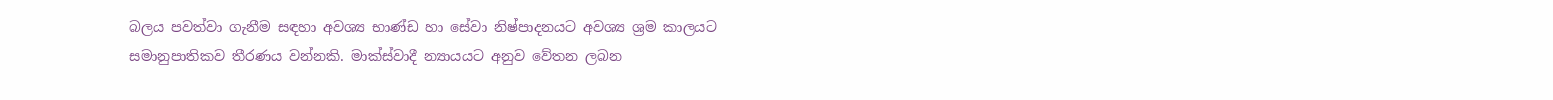බලය පවත්වා ගැනීම සඳහා අවශ්‍ය භාණ්ඩ හා සේවා නිෂ්පාදනයට අවශ්‍ය ශ්‍රම කාලයට සමානුපාතිකව තීරණය වන්නකි. මාක්ස්වාදී න්‍යායයට අනුව වේතන ලබන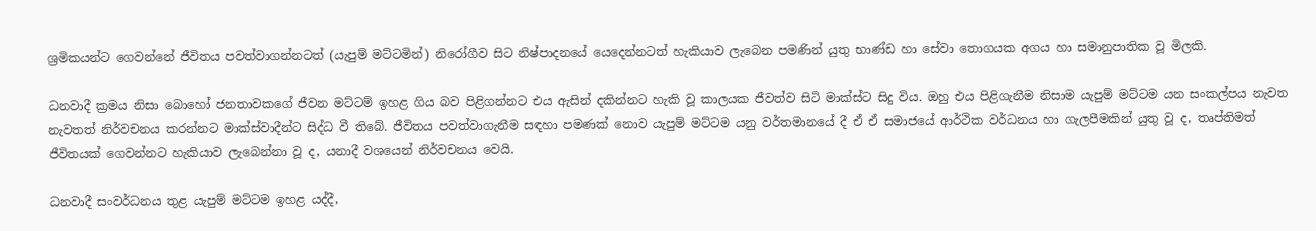ශ්‍රමිකයන්ට ගෙවන්නේ ජීවිතය පවත්වාගන්නටත් (යැපුම් මට්ටමින්) නිරෝගීව සිට නිෂ්පාදනයේ යෙදෙන්නටත් හැකියාව ලැබෙන පමණින් යුතු භාණ්ඩ හා සේවා තොගයක අගය හා සමානුපාතික වූ මිලකි.

ධනවාදී ක්‍රමය නිසා බොහෝ ජනතාවකගේ ජීවන මට්ටම් ඉහළ ගිය බව පිළිගන්නට එය ඇසින් දකින්නට හැකි වූ කාලයක ජීවත්ව සිටි මාක්ස්ට සිදු විය. ඔහු එය පිළිගැනීම නිසාම යැපුම් මට්ටම යන සංකල්පය නැවත නැවතත් නිර්වචනය කරන්නට මාක්ස්වාදීන්ට සිද්ධ වී තිබේ. ජීවිතය පවත්වාගැනීම සඳහා පමණක් නොව යැපුම් මට්ටම යනු වර්තමානයේ දී ඒ ඒ සමාජයේ ආර්ථික වර්ධනය හා ගැලපීමකින් යුතු වූ ද, තෘප්තිමත් ජීවිතයක් ගෙවන්නට හැකියාව ලැබෙන්නා වූ ද, යනාදී වශයෙන් නිර්වචනය වෙයි.

ධනවාදී සංවර්ධනය තුළ යැපුම් මට්ටම ඉහළ යද්දී,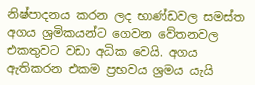නිෂ්පාදනය කරන ලද භාණ්ඩවල සමස්ත අගය ශ්‍රමිකයන්ට ගෙවන වේතනවල එකතුවට වඩා අධික වෙයි. අගය ඇතිකරන එකම ප්‍රභවය ශ්‍රමය යැයි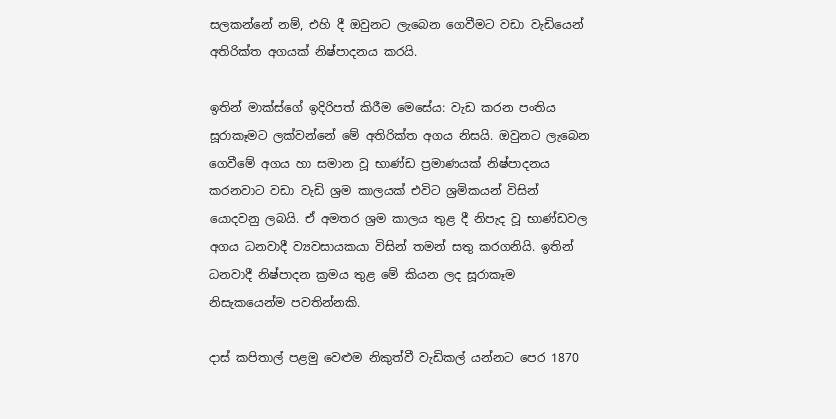සලකන්නේ නම්, එහි දී ඔවුනට ලැබෙන ගෙවීමට වඩා වැඩියෙන් අතිරික්ත අගයක් නිෂ්පාදනය කරයි.

ඉතින් මාක්ස්ගේ ඉදිරිපත් කිරීම මෙසේය: වැඩ කරන පංතිය සූරාකෑමට ලක්වන්නේ මේ අතිරික්ත අගය නිසයි. ඔවුනට ලැබෙන ගෙවීමේ අගය හා සමාන වූ භාණ්ඩ ප්‍රමාණයක් නිෂ්පාදනය කරනවාට වඩා වැඩි ශ්‍රම කාලයක් එවිට ශ්‍රමිකයන් විසින් යොදවනු ලබයි. ඒ අමතර ශ්‍රම කාලය තුළ දී නිපැද වූ භාණ්ඩවල අගය ධනවාදී ව්‍යවසායකයා විසින් තමන් සතු කරගනියි. ඉතින් ධනවාදී නිෂ්පාදන ක්‍රමය තුළ මේ කියන ලද සූරාකෑම නිසැකයෙන්ම පවතින්නකි.

දාස් කපිතාල් පළමු වෙළුම නිකුත්වී වැඩිකල් යන්නට පෙර 1870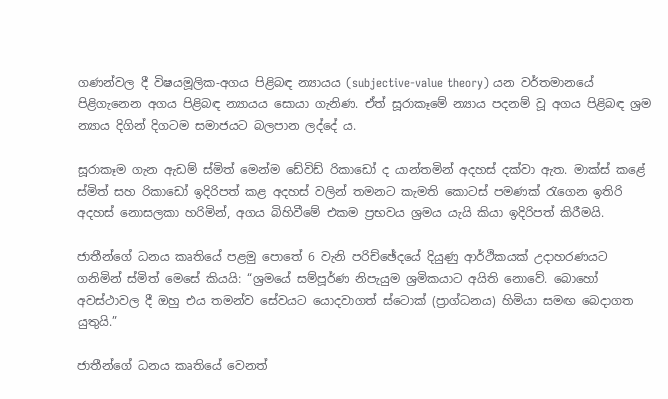ගණන්වල දී විෂයමූලික-අගය පිළිබඳ න්‍යායය (subjective-value theory) යන වර්තමානයේ පිළිගැනෙන අගය පිළිබඳ න්‍යායය සොයා ගැනිණ. ඒත් සූරාකෑමේ න්‍යාය පදනම් වූ අගය පිළිබඳ ශ්‍රම න්‍යාය දිගින් දිගටම සමාජයට බලපාන ලද්දේ ය.

සූරාකෑම ගැන ඇඩම් ස්මිත් මෙන්ම ඩේවිඩ් රිකාඩෝ ද යාන්තමින් අදහස් දක්වා ඇත. මාක්ස් කළේ ස්මිත් සහ රිකාඩෝ ඉදිරිපත් කළ අදහස් වලින් තමනට කැමති කොටස් පමණක් රැගෙන ඉතිරි අදහස් නොසලකා හරිමින්, අගය බිහිවීමේ එකම ප්‍රභවය ශ්‍රමය යැයි කියා ඉදිරිපත් කිරීමයි.

ජාතීන්ගේ ධනය කෘතියේ පළමු පොතේ 6 වැනි පරිච්ඡේදයේ දියුණු ආර්ථිකයක් උදාහරණයට ගනිමින් ස්මිත් මෙසේ කියයි: “ශ්‍රමයේ සම්පූර්ණ නිපැයුම ශ්‍රමිකයාට අයිති නොවේ. බොහෝ අවස්ථාවල දී ඔහු එය තමන්ව සේවයට යොදවාගත් ස්ටොක් (ප්‍රාග්ධනය) හිමියා සමඟ බෙදාගත යුතුයි.”

ජාතීන්ගේ ධනය කෘතියේ වෙනත්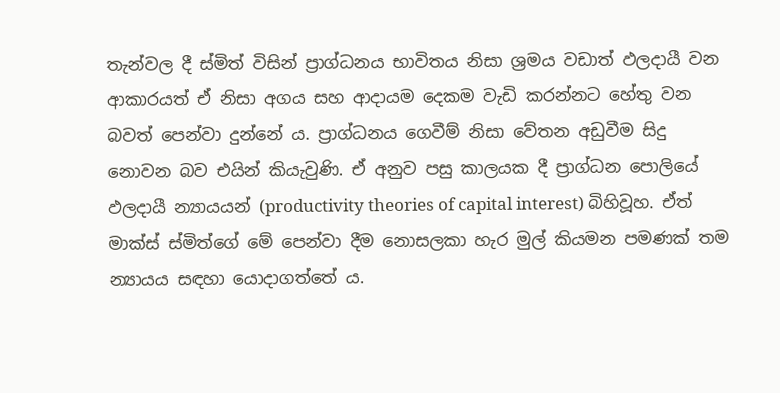තැන්වල දී ස්මිත් විසින් ප්‍රාග්ධනය භාවිතය නිසා ශ්‍රමය වඩාත් ඵලදායී වන ආකාරයත් ඒ නිසා අගය සහ ආදායම දෙකම වැඩි කරන්නට හේතු වන බවත් පෙන්වා දුන්නේ ය. ප්‍රාග්ධනය ගෙවීම් නිසා වේතන අඩුවීම සිදු නොවන බව එයින් කියැවුණි. ඒ අනුව පසු කාලයක දී ප්‍රාග්ධන පොලියේ ඵලදායී න්‍යායයන් (productivity theories of capital interest) බිහිවූහ. ඒත් මාක්ස් ස්මිත්ගේ මේ පෙන්වා දීම නොසලකා හැර මුල් කියමන පමණක් තම න්‍යායය සඳහා යොදාගත්තේ ය.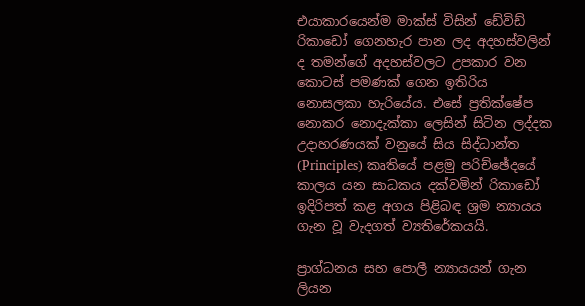එයාකාරයෙන්ම මාක්ස් විසින් ඩේවිඩ් රිකාඩෝ ගෙනහැර පාන ලද අදහස්වලින් ද තමන්ගේ අදහස්වලට උපකාර වන කොටස් පමණක් ගෙන ඉතිරිය නොසලකා හැරියේය. එසේ ප්‍රතික්ෂේප නොකර නොදැක්කා ලෙසින් සිටින ලද්දක උදාහරණයක් වනුයේ සිය සිද්ධාන්ත (Principles) කෘතියේ පළමු පරිච්ඡේදයේ කාලය යන සාධකය දක්වමින් රිකාඩෝ ඉදිරිපත් කළ අගය පිළිබඳ ශ්‍රම න්‍යායය ගැන වූ වැදගත් ව්‍යතිරේකයයි.

ප්‍රාග්ධනය සහ පොලී න්‍යායයන් ගැන ලියන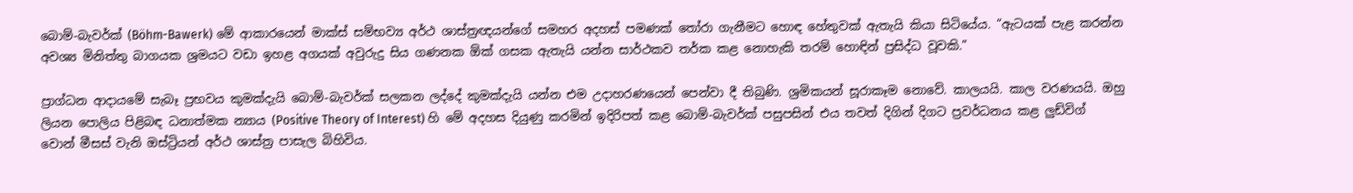බොම්-බැවර්ක් (Böhm-Bawerk) මේ ආකාරයෙන් මාක්ස් සම්භව්‍ය අර්ථ ශාස්ත්‍රඥයන්ගේ සමහර අදහස් පමණක් තෝරා ගැනීමට හොඳ හේතුවක් ඇතැයි කියා සිටියේය. “ඇටයක් පැළ කරන්න අවශ්‍ය මිනිත්තු බාගයක ශ්‍රමයට වඩා ඉහළ අගයක් අවුරුදු සිය ගණනක ඕක් ගසක ඇතැයි යන්න සාර්ථකව තර්ක කළ නොහැකි තරම් හොඳින් ප්‍රසිද්ධ වූවකි.”

ප්‍රාග්ධන ආදායමේ සැබෑ ප්‍රභවය කුමක්දැයි බොම්-බැවර්ක් සලකන ලද්දේ කුමක්දැයි යන්න එම උදාහරණයෙන් පෙන්වා දී තිබුණි. ශ්‍රමිකයන් සූරාකෑම නොවේ. කාලයයි. කාල වරණයයි. ඔහු ලියන පොලිය පිළිබඳ ධනාත්මක න්‍යාය (Positive Theory of Interest) හි මේ අදහස දියුණු කරමින් ඉදිරිපත් කළ බොම්-බැවර්ක් පසුපසින් එය තවත් දිගින් දිගට ප්‍රවර්ධනය කළ ලුඩ්විග් වොන් මීසස් වැනි ඔස්ට්‍රියන් අර්ථ ශාස්ත්‍ර පාසැල බිහිවිය.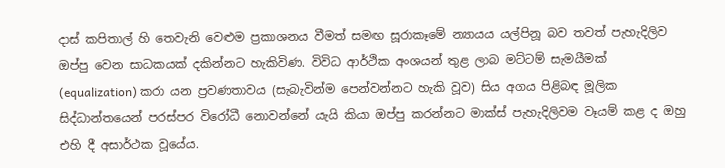දාස් කපිතාල් හි තෙවැනි වෙළුම ප්‍රකාශනය වීමත් සමඟ සූරාකෑමේ න්‍යායය යල්පිනූ බව තවත් පැහැදිලිව ඔප්පු වෙන සාධකයක් දකින්නට හැකිවිණ. විවිධ ආර්ථික අංශයන් තුළ ලාබ මට්ටම් සැමයීමක් (equalization) කරා යන ප්‍රවණතාවය (සැබැවින්ම පෙන්වන්නට හැකි වූව) සිය අගය පිළිබඳ මූලික සිද්ධාන්තයෙන් පරස්පර විරෝධී නොවන්නේ යැයි කියා ඔප්පු කරන්නට මාක්ස් පැහැදිලිවම වෑයම් කළ ද ඔහු එහි දී අසාර්ථක වූයේය.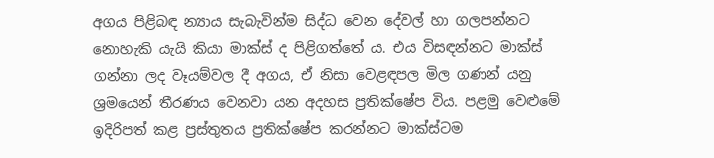අගය පිළිබඳ න්‍යාය සැබැවින්ම සිද්ධ වෙන දේවල් හා ගලපන්නට නොහැකි යැයි කියා මාක්ස් ද පිළිගත්තේ ය. එය විසඳන්නට මාක්ස් ගන්නා ලද වෑයම්වල දී අගය, ඒ නිසා වෙළඳපල මිල ගණන් යනු ශ්‍රමයෙන් තීරණය වෙනවා යන අදහස ප්‍රතික්ෂේප විය. පළමු වෙළුමේ ඉදිරිපත් කළ ප්‍රස්තුතය ප්‍රතික්ෂේප කරන්නට මාක්ස්ටම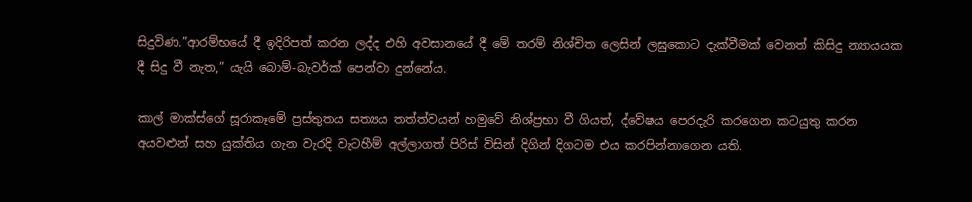සිදුවිණ.”ආරම්භයේ දී ඉදිරිපත් කරන ලද්ද එහි අවසානයේ දී මේ තරම් නිශ්චිත ලෙසින් ලඝුකොට දැක්වීමක් වෙනත් කිසිදු න්‍යායයක දී සිදු වී නැත,” යැයි බොම්-බැවර්ක් පෙන්වා දුන්නේය.

කාල් මාක්ස්ගේ සූරාකෑමේ ප්‍රස්තුතය සත්‍යය තත්ත්වයන් හමුවේ නිශ්ප්‍රභා වී ගියත්, ද්වේෂය පෙරදැරි කරගෙන කටයුතු කරන අයවළුන් සහ යුක්තිය ගැන වැරදි වැටහීම් අල්ලාගත් පිරිස් විසින් දිගින් දිගටම එය කරපින්නාගෙන යති.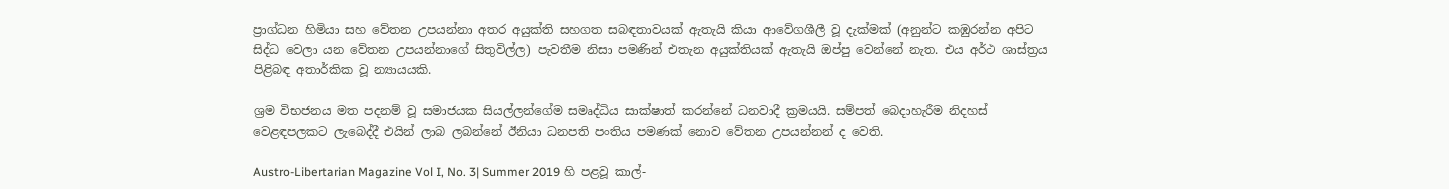ප්‍රාග්ධන හිමියා සහ වේතන උපයන්නා අතර අයුක්ති සහගත සබඳතාවයක් ඇතැයි කියා ආවේගශීලී වූ දැක්මක් (අනුන්ට කඹුරන්න අපිට සිද්ධ වෙලා යන වේතන උපයන්නාගේ සිතුවිල්ල) පැවතීම නිසා පමණින් එතැන අයුක්තියක් ඇතැයි ඔප්පු වෙන්නේ නැත. එය අර්ථ ශාස්ත්‍රය පිළිබඳ අතාර්කික වූ න්‍යායයකි.

ශ්‍රම විභජනය මත පදනම් වූ සමාජයක සියල්ලන්ගේම සමෘද්ධිය සාක්ෂාත් කරන්නේ ධනවාදී ක්‍රමයයි. සම්පත් බෙදාහැරීම නිදහස් වෙළඳපලකට ලැබෙද්දී එයින් ලාබ ලබන්නේ ඊනියා ධනපති පංතිය පමණක් නොව වේතන උපයන්නන් ද වෙති.

Austro-Libertarian Magazine Vol I, No. 3| Summer 2019 හි පළවූ කාල්-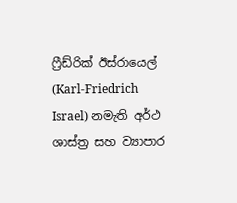ෆ්‍රීඩ්රික් ඊස්රායෙල් (Karl-Friedrich Israel) නමැති අර්ථ ශාස්ත්‍ර සහ ව්‍යාපාර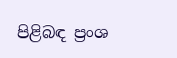පිළිබඳ ප්‍රංශ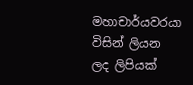මහාචාර්යවරයා විසින් ලියන ලද ලිපියක්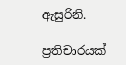ඇසුරිනි.

ප්‍රතිචාරයක්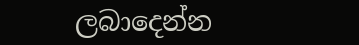ලබාදෙන්න